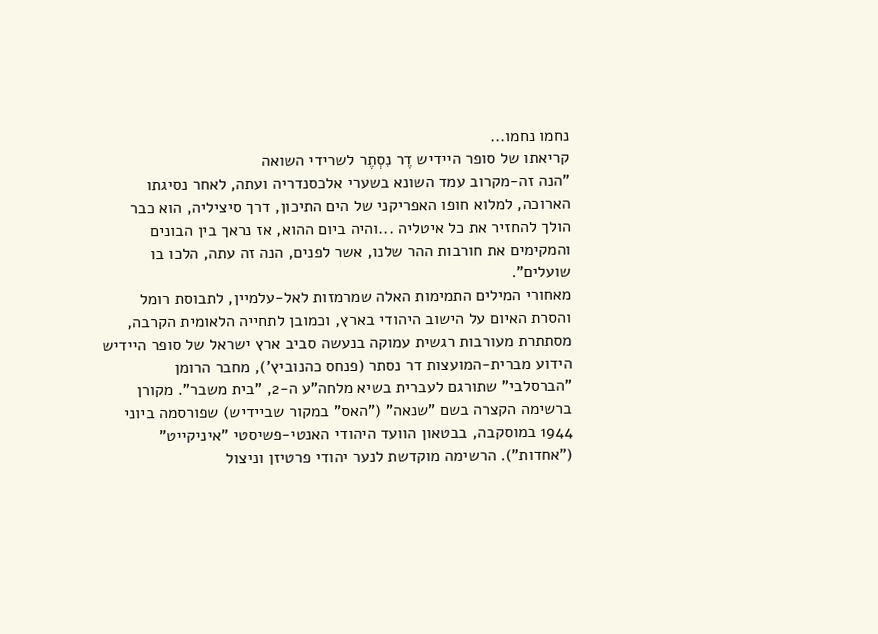נחמו נחמו...
קריאתו של סופר היידיש דֶר נִסְתֶר לשרידי השואה
"הנה זה-מקרוב עמד השונא בשערי אלכסנדריה ועתה, לאחר נסיגתו הארוכה, למלוא חופו האפריקני של הים התיכון, דרך סיציליה, הוא כבר הולך להחזיר את כל איטליה ...והיה ביום ההוא, אז נראך בין הבונים והמקימים את חורבות ההר שלנו, אשר לפנים, הנה זה עתה, הלכו בו שועלים".
מאחורי המילים התמימות האלה שמרמזות לאל-עלמיין, לתבוסת רומל והסרת האיום על הישוב היהודי בארץ, וכמובן לתחייה הלאומית הקרבה, מסתתרת מעורבות רגשית עמוקה בנעשה סביב ארץ ישראל של סופר היידיש הידוע מברית-המועצות דר נסתר (פנחס כהנוביץ'), מחבר הרומן "הברסלבי" שתורגם לעברית בשיא מלחה"ע ה-2, "בית משבר". מקורן ברשימה הקצרה בשם "שנאה" ("האס" במקור שביידיש) שפורסמה ביוני 1944 במוסקבה, בבטאון הוועד היהודי האנטי-פשיסטי "איניקייט" ("אחדות"). הרשימה מוקדשת לנער יהודי פרטיזן וניצול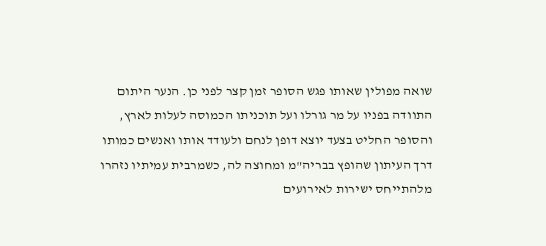שואה מפולין שאותו פגש הסופר זמן קצר לפני כן. הנער היתום התוודה בפניו על מר גורלו ועל תוכניתו הכמוסה לעלות לארץ, והסופר החליט בצעד יוצא דופן לנחם ולעודד אותו ואנשים כמותו דרך העיתון שהופץ בבריה"מ ומחוצה לה, כשמרבית עמיתיו נזהרו מלהתייחס ישירות לאירועים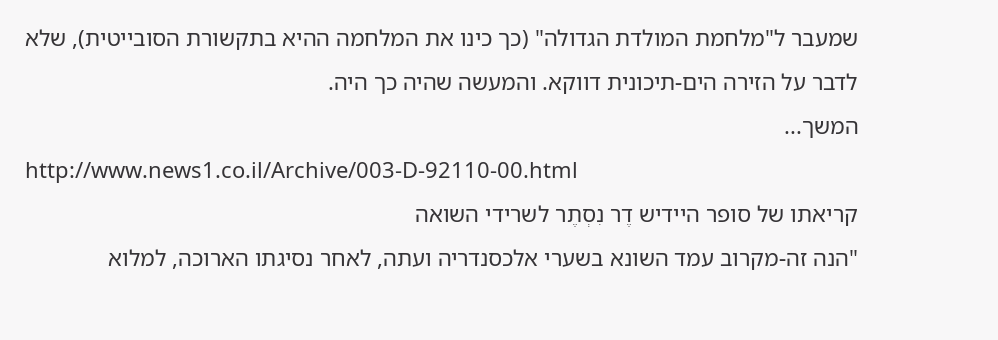שמעבר ל"מלחמת המולדת הגדולה" (כך כינו את המלחמה ההיא בתקשורת הסובייטית), שלא לדבר על הזירה הים-תיכונית דווקא. והמעשה שהיה כך היה.
המשך...
http://www.news1.co.il/Archive/003-D-92110-00.html
קריאתו של סופר היידיש דֶר נִסְתֶר לשרידי השואה
"הנה זה-מקרוב עמד השונא בשערי אלכסנדריה ועתה, לאחר נסיגתו הארוכה, למלוא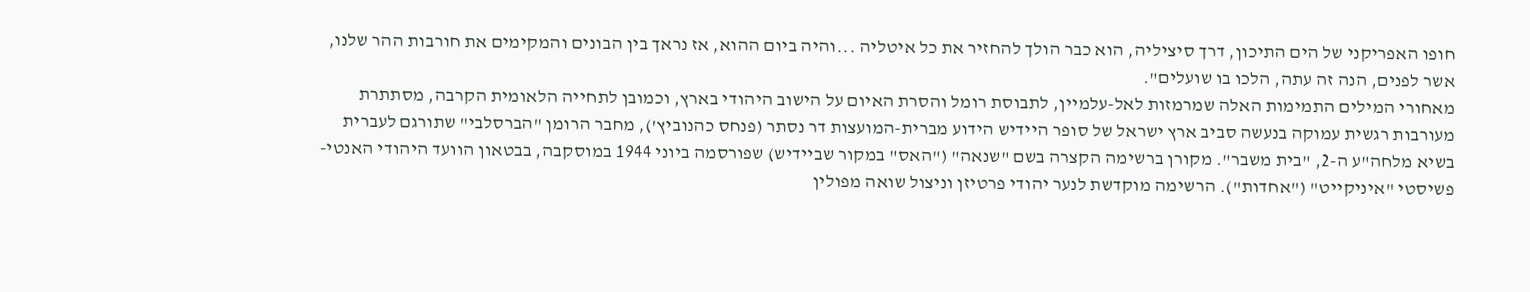חופו האפריקני של הים התיכון, דרך סיציליה, הוא כבר הולך להחזיר את כל איטליה ...והיה ביום ההוא, אז נראך בין הבונים והמקימים את חורבות ההר שלנו, אשר לפנים, הנה זה עתה, הלכו בו שועלים".
מאחורי המילים התמימות האלה שמרמזות לאל-עלמיין, לתבוסת רומל והסרת האיום על הישוב היהודי בארץ, וכמובן לתחייה הלאומית הקרבה, מסתתרת מעורבות רגשית עמוקה בנעשה סביב ארץ ישראל של סופר היידיש הידוע מברית-המועצות דר נסתר (פנחס כהנוביץ'), מחבר הרומן "הברסלבי" שתורגם לעברית בשיא מלחה"ע ה-2, "בית משבר". מקורן ברשימה הקצרה בשם "שנאה" ("האס" במקור שביידיש) שפורסמה ביוני 1944 במוסקבה, בבטאון הוועד היהודי האנטי-פשיסטי "איניקייט" ("אחדות"). הרשימה מוקדשת לנער יהודי פרטיזן וניצול שואה מפולין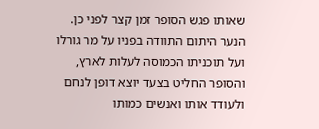שאותו פגש הסופר זמן קצר לפני כן. הנער היתום התוודה בפניו על מר גורלו ועל תוכניתו הכמוסה לעלות לארץ, והסופר החליט בצעד יוצא דופן לנחם ולעודד אותו ואנשים כמותו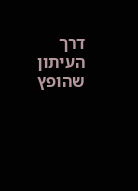דרך העיתון שהופץ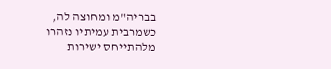בבריה"מ ומחוצה לה, כשמרבית עמיתיו נזהרו מלהתייחס ישירות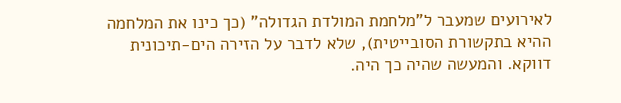לאירועים שמעבר ל"מלחמת המולדת הגדולה" (כך כינו את המלחמה ההיא בתקשורת הסובייטית), שלא לדבר על הזירה הים-תיכונית דווקא. והמעשה שהיה כך היה.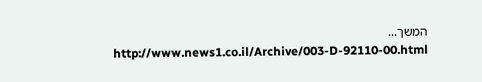המשך...
http://www.news1.co.il/Archive/003-D-92110-00.html